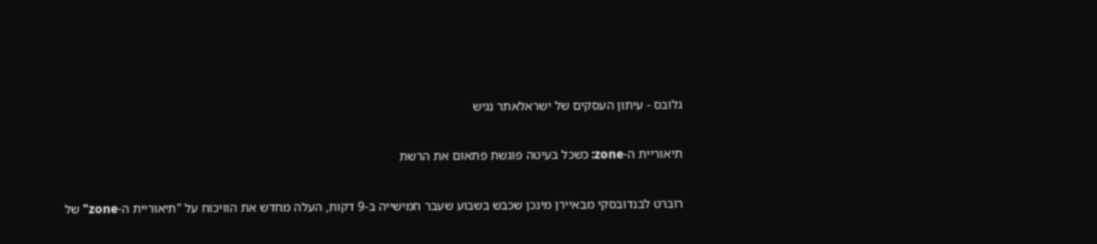גלובס - עיתון העסקים של ישראלאתר נגיש

תיאוריית ה-zone: כשכל בעיטה פוגשת פתאום את הרשת

רוברט לבנדובסקי מבאיירן מינכן שכבש בשבוע שעבר חמישייה ב-9 דקות, העלה מחדש את הוויכוח על "תיאוריית ה-zone" של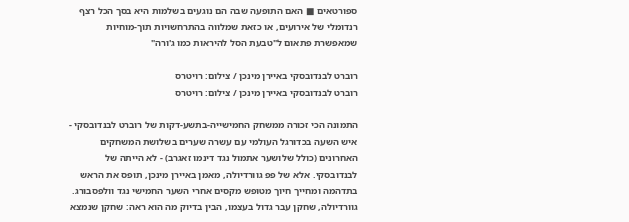ספורטאים ■ האם התופעה שבה הם נוגעים בשלמות היא בסך הכל רצף רנדומלי של אירועים, או כזאת שמלווה בהתרחשויות תוך-מוחיות שמאפשרת פתאום ל"טבעת הסל להיראות כמו ג'ורה"

רוברט לבנדובסקי באיירן מינכן / צילום: רויטרס
רוברט לבנדובסקי באיירן מינכן / צילום: רויטרס

התמונה הכי זכורה ממשחק החמישייה-בתשע-דקות של רוברט לבנדובסקי - איש השעה בכדורגל העולמי עם עשרה שערים בשלושת המשחקים האחרונים (כולל שלושער אתמול נגד דינמו זאגרב) - לא הייתה של לבנדובסקי. אלא של פפ גוורדיולה, מאמן באיירן מינכן, תופס את הראש בתדהמה ומחייך חיוך מטופש מקסים אחרי השער החמישי נגד וולפסבורג. גוורדיולה, שחקן עבר גדול בעצמו, הבין בדיוק מה הוא ראה: שחקן שנמצא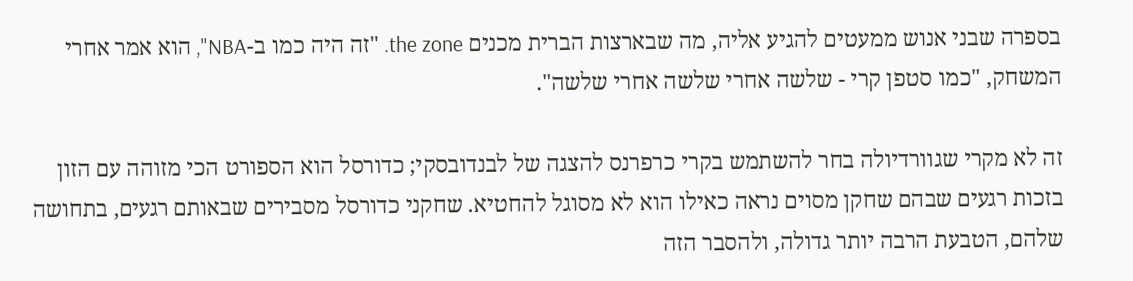בספרה שבני אנוש ממעטים להגיע אליה, מה שבארצות הברית מכנים the zone. "זה היה כמו ב-NBA", הוא אמר אחרי המשחק, "כמו סטפן קרי - שלשה אחרי שלשה אחרי שלשה".

זה לא מקרי שגוורדיולה בחר להשתמש בקרי כרפרנס להצגה של לבנדובסקי; כדורסל הוא הספורט הכי מזוהה עם הזון בזכות רגעים שבהם שחקן מסוים נראה כאילו הוא לא מסוגל להחטיא. שחקני כדורסל מסבירים שבאותם רגעים, בתחושה שלהם, הטבעת הרבה יותר גדולה, ולהסבר הזה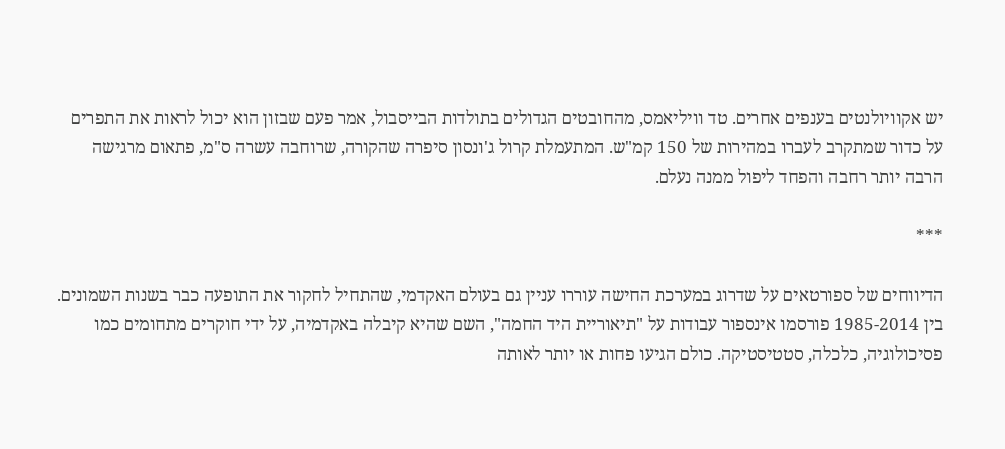יש אקוויולנטים בענפים אחרים. טד וויליאמס, מהחובטים הגדולים בתולדות הבייסבול, אמר פעם שבזון הוא יכול לראות את התפרים על כדור שמתקרב לעברו במהירות של 150 קמ"ש. המתעמלת קרול ג'ונסון סיפרה שהקורה, שרוחבה עשרה ס"מ, פתאום מרגישה הרבה יותר רחבה והפחד ליפול ממנה נעלם.

***

הדיווחים של ספורטאים על שדרוג במערכת החישה עוררו עניין גם בעולם האקדמי, שהתחיל לחקור את התופעה כבר בשנות השמונים. בין 1985-2014 פורסמו אינספור עבודות על "תיאוריית היד החמה", השם שהיא קיבלה באקדמיה, על ידי חוקרים מתחומים כמו פסיכולוגיה, כלכלה, סטטיסטיקה. כולם הגיעו פחות או יותר לאותה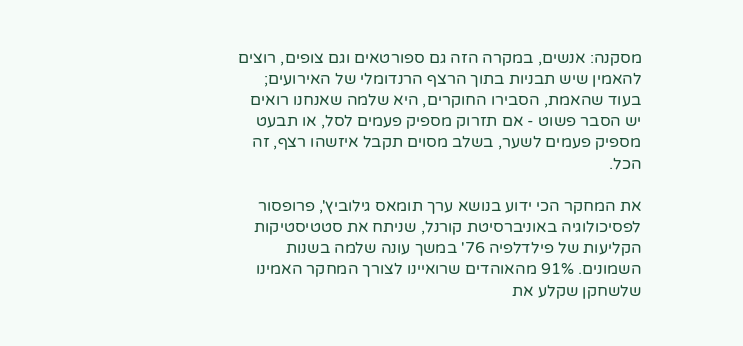מסקנה: אנשים, במקרה הזה גם ספורטאים וגם צופים, רוצים להאמין שיש תבניות בתוך הרצף הרנדומלי של האירועים; בעוד שהאמת, הסבירו החוקרים, היא שלמה שאנחנו רואים יש הסבר פשוט - אם תזרוק מספיק פעמים לסל, או תבעט מספיק פעמים לשער, בשלב מסוים תקבל איזשהו רצף, זה הכל.

את המחקר הכי ידוע בנושא ערך תומאס גילוביץ', פרופסור לפסיכולוגיה באוניברסיטת קורנל, שניתח את סטטיסטיקות הקליעות של פילדלפיה 76' במשך עונה שלמה בשנות השמונים. 91% מהאוהדים שרואיינו לצורך המחקר האמינו שלשחקן שקלע את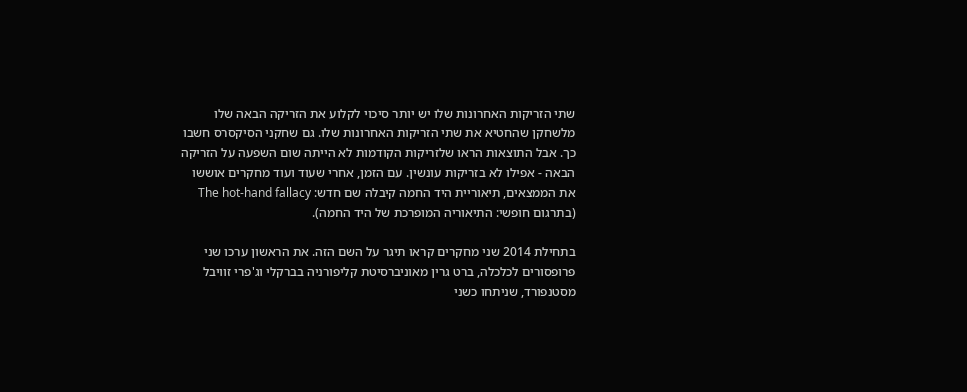שתי הזריקות האחרונות שלו יש יותר סיכוי לקלוע את הזריקה הבאה שלו מלשחקן שהחטיא את שתי הזריקות האחרונות שלו. גם שחקני הסיקסרס חשבו כך. אבל התוצאות הראו שלזריקות הקודמות לא הייתה שום השפעה על הזריקה הבאה - אפילו לא בזריקות עונשין. עם הזמן, אחרי שעוד ועוד מחקרים אוששו את הממצאים, תיאוריית היד החמה קיבלה שם חדש: The hot-hand fallacy (בתרגום חופשי: התיאוריה המופרכת של היד החמה).

בתחילת 2014 שני מחקרים קראו תיגר על השם הזה. את הראשון ערכו שני פרופסורים לכלכלה, ברט גרין מאוניברסיטת קליפורניה בברקלי וג'פרי זוויבל מסטנפורד, שניתחו כשני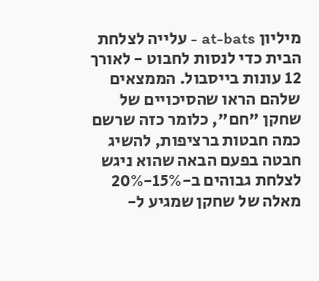מיליון at-bats - עלייה לצלחת הבית כדי לנסות לחבוט - לאורך 12 עונות בייסבול. הממצאים שלהם הראו שהסיכויים של שחקן "חם", כלומר כזה שרשם כמה חבטות ברציפות, להשיג חבטה בפעם הבאה שהוא ניגש לצלחת גבוהים ב-15%-20% מאלה של שחקן שמגיע ל-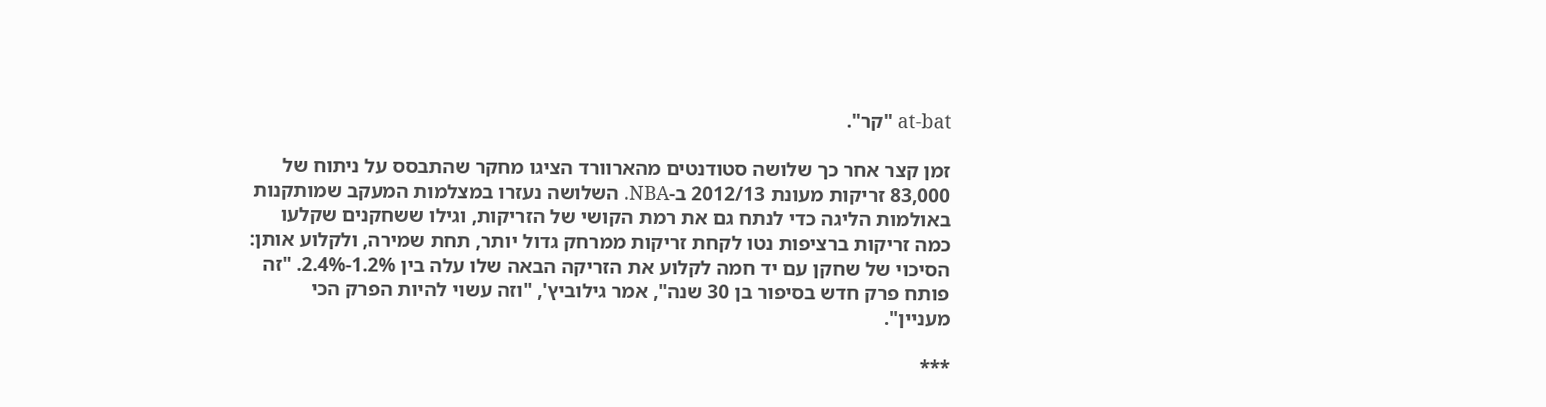at-bat "קר".

זמן קצר אחר כך שלושה סטודנטים מהארוורד הציגו מחקר שהתבסס על ניתוח של 83,000 זריקות מעונת 2012/13 ב-NBA. השלושה נעזרו במצלמות המעקב שמותקנות באולמות הליגה כדי לנתח גם את רמת הקושי של הזריקות, וגילו ששחקנים שקלעו כמה זריקות ברציפות נטו לקחת זריקות ממרחק גדול יותר, תחת שמירה, ולקלוע אותן: הסיכוי של שחקן עם יד חמה לקלוע את הזריקה הבאה שלו עלה בין 1.2%-2.4%. "זה פותח פרק חדש בסיפור בן 30 שנה", אמר גילוביץ', "וזה עשוי להיות הפרק הכי מעניין".

***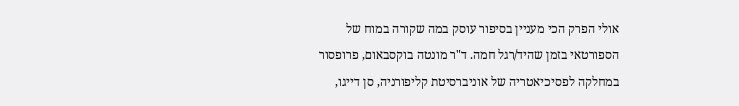אולי הפרק הכי מעניין בסיפור עוסק במה שקורה במוח של הספורטאי בזמן שהיד/רגל חמה. ד"ר מונטה בוקסבאום, פרופסור במחלקה לפסיכיאטריה של אוניברסיטת קליפורניה, סן דייגו,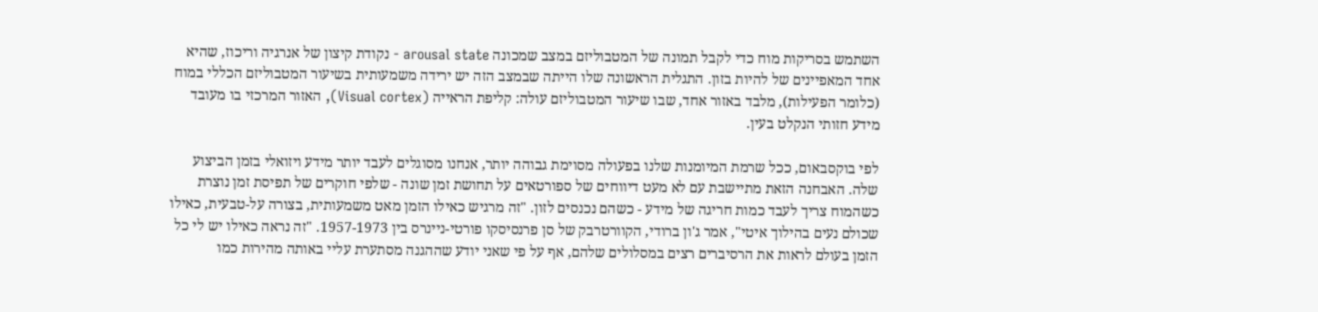השתמש בסריקות מוח כדי לקבל תמונה של המטבוליזם במצב שמכונה arousal state - נקודת קיצון של אנרגיה וריכוז, שהיא אחד המאפיינים של להיות בזון. התגלית הראשונה שלו הייתה שבמצב הזה יש ירידה משמעותית בשיעור המטבוליזם הכללי במוח (כלומר הפעילות), מלבד באזור אחד, שבו שיעור המטבוליזם עולה: קליפת הראייה (Visual cortex), האזור המרכזי בו מעובד מידע חזותי הנקלט בעין.

לפי בוקסבאום, ככל שרמת המיומנות שלנו בפעולה מסוימת גבוהה יותר, אנחנו מסוגלים לעבד יותר מידע ויזואלי בזמן הביצוע שלה. האבחנה הזאת מתיישבת עם לא מעט דיווחים של ספורטאים על תחושת זמן שונה - שלפי חוקרים של תפיסת זמן נוצרת כשהמוח צריך לעבד כמות חריגה של מידע - כשהם נכנסים לזון. "זה מרגיש כאילו הזמן מאט משמעותית, בצורה על-טבעית, כאילו שכולם נעים בהילוך איטי", אמר ג'ון ברודי, הקוורטרבק של סן פרנסיסקו פורטי-ניינרס בין 1957-1973. "זה נראה כאילו יש לי כל הזמן בעולם לראות את הרסיברים רצים במסלולים שלהם, אף על פי שאני יודע שההגנה מסתערת עליי באותה מהירות כמו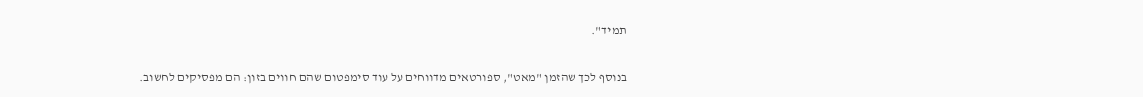תמיד".

בנוסף לכך שהזמן "מאט", ספורטאים מדווחים על עוד סימפטום שהם חווים בזון: הם מפסיקים לחשוב.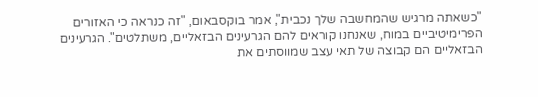"כשאתה מרגיש שהמחשבה שלך נכבית", אמר בוקסבאום, "זה כנראה כי האזורים הפרימיטיביים במוח, שאנחנו קוראים להם הגרעינים הבזאליים, משתלטים". הגרעינים הבזאליים הם קבוצה של תאי עצב שמווסתים את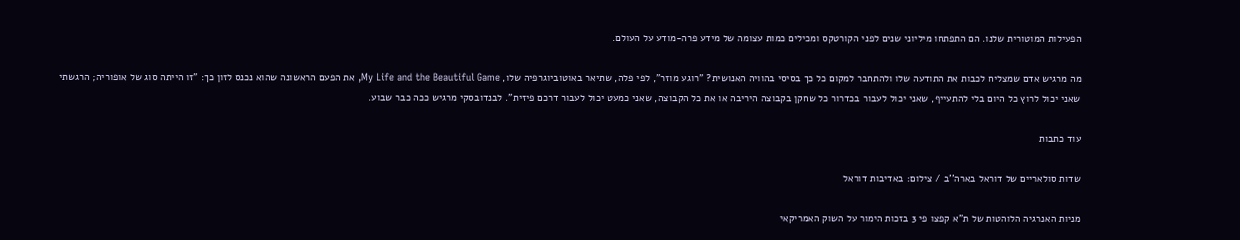הפעילות המוטורית שלנו. הם התפתחו מיליוני שנים לפני הקורטקס ומכילים כמות עצומה של מידע פרה-מודע על העולם.

מה מרגיש אדם שמצליח לכבות את התודעה שלו ולהתחבר למקום כל כך בסיסי בהוויה האנושית? "רוגע מוזר", לפי פלה, שתיאר באוטוביוגרפיה שלו, My Life and the Beautiful Game, את הפעם הראשונה שהוא נכנס לזון כך: "זו הייתה סוג של אופוריה; הרגשתי שאני יכול לרוץ כל היום בלי להתעייף, שאני יכול לעבור בכדרור כל שחקן בקבוצה היריבה או את כל הקבוצה, שאני כמעט יכול לעבור דרכם פיזית". לבנדובסקי מרגיש ככה כבר שבוע.

עוד כתבות

שדות סולאריים של דוראל בארה''ב / צילום: באדיבות דוראל

מניות האנרגיה הלוהטות של ת"א קפצו פי 3 בזכות הימור על השוק האמריקאי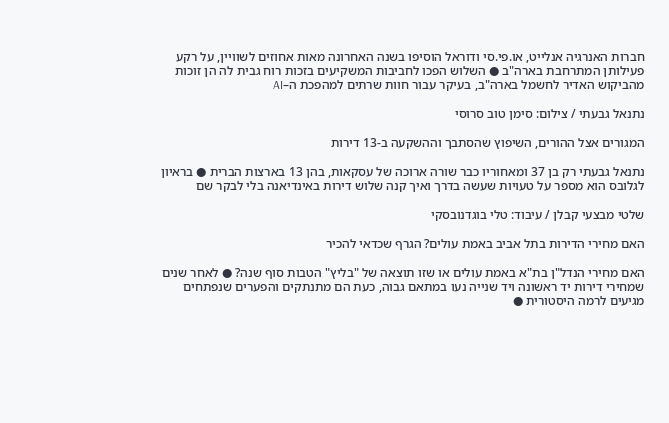חברות האנרגיה אנלייט, או.פי.סי ודוראל הוסיפו בשנה האחרונה מאות אחוזים לשוויין, על רקע פעילותן המתרחבת בארה"ב ● השלוש הפכו לחביבות המשקיעים בזכות רוח גבית לה הן זוכות מהביקוש האדיר לחשמל בארה"ב, בעיקר עבור חוות שרתים למהפכת ה–AI

נתנאל גבעתי / צילום: סימן טוב סרוסי

המגורים אצל ההורים, השיפוץ שהסתבך וההשקעה ב-13 דירות

נתנאל גבעתי רק בן 37 ומאחוריו כבר שורה ארוכה של עסקאות, בהן 13 בארצות הברית ● בראיון לגלובס הוא מספר על טעויות שעשה בדרך ואיך קנה שלוש דירות באינדיאנה בלי לבקר שם

שלטי מבצעי קבלן / עיבוד: טלי בוגדנובסקי

האם מחירי הדירות בתל אביב באמת עולים? הגרף שכדאי להכיר

האם מחירי הנדל"ן בת"א באמת עולים או שזו תוצאה של "בליץ" הטבות סוף שנה? ● לאחר שנים שמחירי דירות יד ראשונה ויד שנייה נעו במתאם גבוה, כעת הם מתנתקים והפערים שנפתחים מגיעים לרמה היסטורית ●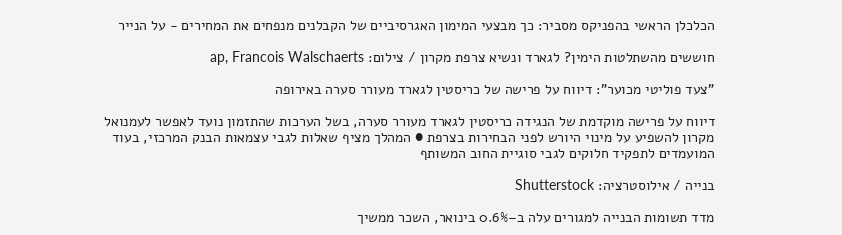הכלכלן הראשי בהפניקס מסביר: כך מבצעי המימון האגרסיביים של הקבלנים מנפחים את המחירים - על הנייר

חוששים מהשתלטות הימין? לגארד ונשיא צרפת מקרון / צילום: ap, Francois Walschaerts

"צעד פוליטי מכוער": דיווח על פרישה של כריסטין לגארד מעורר סערה באירופה

דיווח על פרישה מוקדמת של הנגידה כריסטין לגארד מעורר סערה, בשל הערכות שהתזמון נועד לאפשר לעמנואל מקרון להשפיע על מינוי היורש לפני הבחירות בצרפת ● המהלך מציף שאלות לגבי עצמאות הבנק המרכזי, בעוד המועמדים לתפקיד חלוקים לגבי סוגיית החוב המשותף

בנייה / אילוסטרציה: Shutterstock

מדד תשומות הבנייה למגורים עלה ב–0.6% בינואר, השכר ממשיך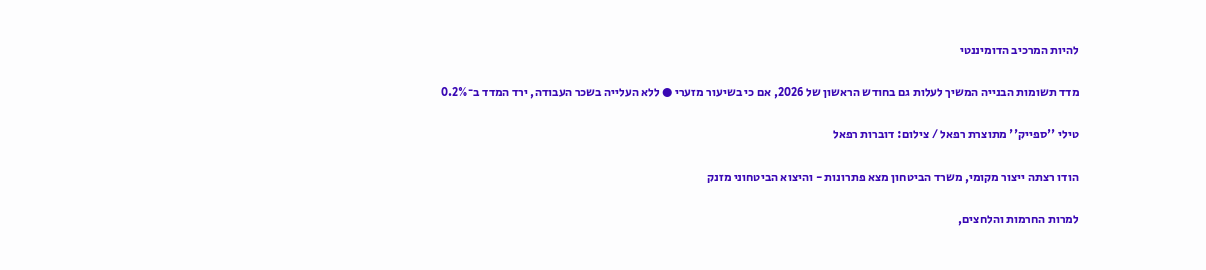להיות המרכיב הדומיננטי

מדד תשומות הבנייה המשיך לעלות גם בחודש הראשון של 2026, אם כי בשיעור מזערי ● ללא העלייה בשכר העבודה, ירד המדד ב־0.2%

טילי ''ספייק'' מתוצרת רפאל / צילום: דוברות רפאל

הודו רצתה ייצור מקומי, משרד הביטחון מצא פתרונות - והיצוא הביטחוני מזנק

למרות החרמות והלחצים,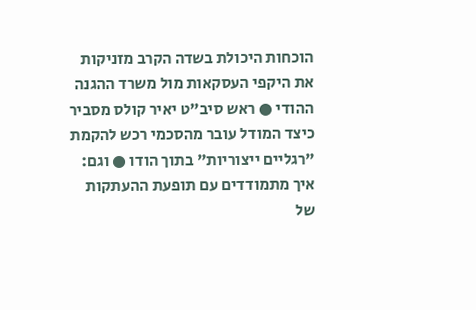הוכחות היכולת בשדה הקרב מזניקות את היקפי העסקאות מול משרד ההגנה ההודי ● ראש סיב"ט יאיר קולס מסביר כיצד המודל עובר מהסכמי רכש להקמת "רגליים ייצוריות" בתוך הודו ● וגם: איך מתמודדים עם תופעת ההעתקות של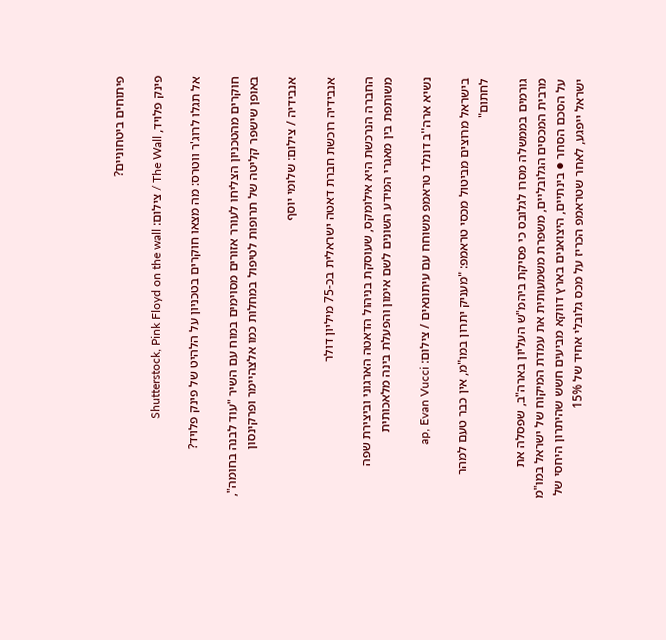פיתוחים ביטחוניים?

פינק פלויד, The Wall / צילום: Shutterstock, Pink Floyd on the wall

אל תגלו לרוג'ר ווטרס: מה מצאו חוקרים בטכניון על הלהיט של פינק פלויד?

חוקרים מהטכניון הצליחו לעורר אזורים מסוימים במוח עם השיר "עוד לבנה בחומה", באופן שישפר קליטה של תרופות לטיפול במחלות כמו אלצהיימר ופרקינסון

אנבידיה / צילום: שלומי יוסף

אנבידיה רוכשת חברת דאטה ישראלית בכ-75 מיליון דולר

החברה הנרכשת היא אילומקס, שעוסקת בניהול הדאטה הארגוני וביצירת שפה משותפת בין מאגרי המידע השונים לשם אימון והפעלת בינה מלאכותית

נשיא ארה''ב דונלד טראמפ משוחח עם עיתונאים / צילום: ap, Evan Vucci

בישראל מרוצים מביטול מכסי טראמפ: "מעניק יתרון במו"מ, אין כבר טעם למהר לחתום"

גורמים בממשלה מסרו לגלובס כי פסיקת ביהמ"ש העליון בארה"ב, שפסלה את מרבית המכסים הגלובליים, משפרת משמעותית את עמדת המיקוח של ישראל במו"מ על הסכם הסחר ● בינתיים, היצואנים בארץ דווקא מביעים חשש שהיתרון היחסי של ישראל ייפגע, לאחר שטראמפ הכריז על מכס גלובלי אחיד של 15%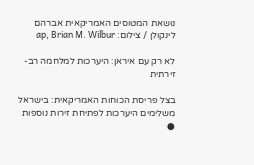נושאת המטוסים האמריקאית אברהם לינקולן / צילום: ap, Brian M. Wilbur

לא רק עם איראן: היערכות למלחמה רב-זירתית

בצל פריסת הכוחות האמריקאית: בישראל משלימים היערכות לפתיחת זירות נוספות ●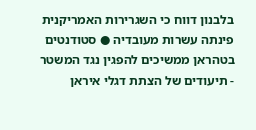בלבנון דווח כי השגרירות האמריקנית פינתה עשרות מעובדיה ● סטודנטים בטהראן ממשיכים להפגין נגד המשטר - תיעודים של הצתת דגלי איראן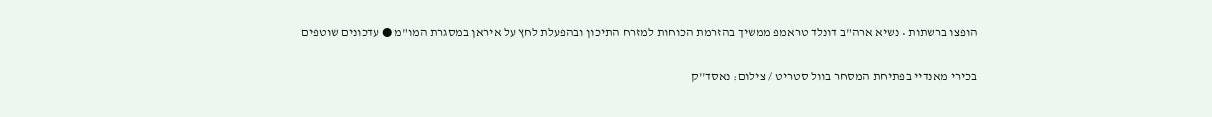הופצו ברשתות • נשיא ארה"ב דונלד טראמפ ממשיך בהזרמת הכוחות למזרח התיכון ובהפעלת לחץ על איראן במסגרת המו"מ ● עדכונים שוטפים

בכירי מאנדיי בפתיחת המסחר בוול סטריט / צילום: נאסד''ק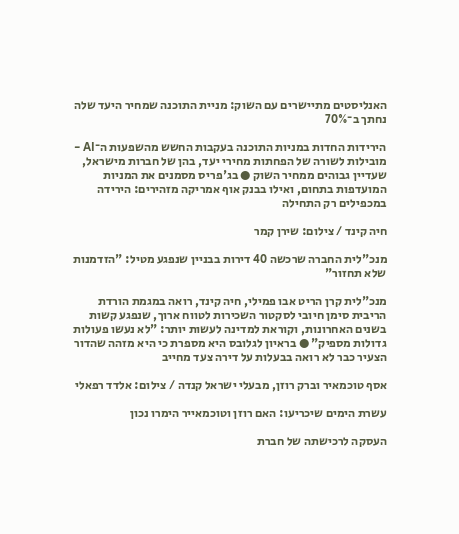האנליסטים מתיישרים עם השוק: מניית התוכנה שמחיר היעד שלה נחתך ב־70%

הירידות החדות במניות התוכנה בעקבות החשש מהשפעות ה־AI - מובילות לשורה של הפחתות מחירי יעד, בהן של חברות מישראל, שעדיין גבוהים ממחיר השוק ● בג'פריס מסמנים את המניות המועדפות בתחום, ואילו בבנק אוף אמריקה מזהירים: הירידה במכפילים רק התחילה

חיה קינד / צילום: שירן קמר

מנכ"לית החברה שרכשה 40 דירות בבניין שנפגע מטיל: "הזדמנות שלא תחזור"

מנכ"לית קרן הריט אבו פמילי, חיה קינד, רואה במגמת הורדת הריבית סימן חיובי לסקטור השכירות לטווח ארוך, שנפגע קשות בשנים האחרונות, וקוראת למדינה לעשות יותר: "לא נעשו פעולות גדולות מספיק" ● בראיון לגלובס היא מספרת כי היא מזהה שהדור הצעיר כבר לא רואה בבעלות על דירה צעד מחייב

אסף טוכמאיר וברק רוזן, מבעלי ישראל קנדה / צילום: אלדד רפאלי

עשרת הימים שיכריעו: האם רוזן וטוכמאייר הימרו נכון

העסקה לרכישתה של חברת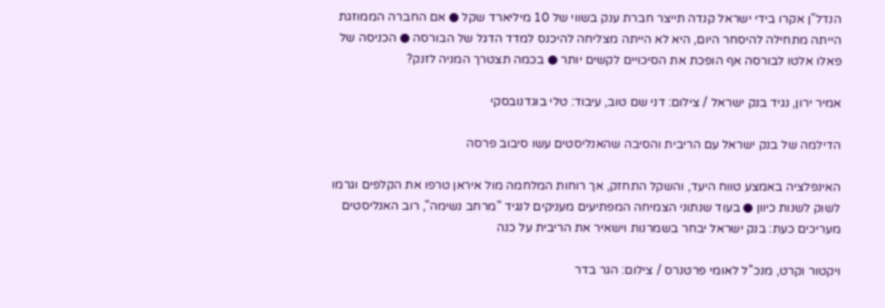הנדל"ן אקרו בידי ישראל קנדה תייצר חברת ענק בשווי של 10 מיליארד שקל ● אם החברה הממוזגת הייתה מתחילה להיסחר היום, היא לא הייתה מצליחה להיכנס למדד הדגל של הבורסה ● הכניסה של פאלו אלטו לבורסה אף הופכת את הסיכויים לקשים יותר ● בכמה תצטרך המניה לזנק?

אמיר ירון, נגיד בנק ישראל / צילום: דני שם טוב, עיבוד: טלי בוגדנובסקי

הדילמה של בנק ישראל עם הריבית והסיבה שהאנליסטים עשו סיבוב פרסה

האינפלציה באמצע טווח היעד, והשקל התחזק, אך רוחות המלחמה מול איראן טרפו את הקלפים וגרמו לשוק לשנות כיוון ● בעוד שנתוני הצמיחה המפתיעים מעניקים לנגיד "מרחב נשימה", רוב האנליסטים מעריכים כעת: בנק ישראל יבחר בשמרנות וישאיר את הריבית על כנה

ויקטור וקרט, מנכ''ל לאומי פרטנרס / צילום: הגר בדר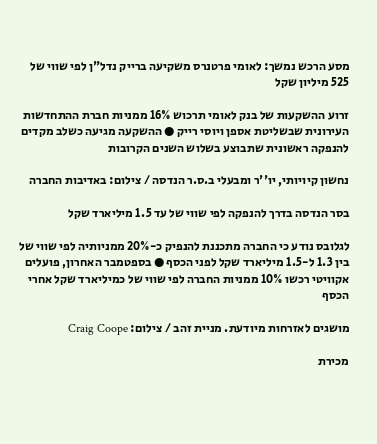מסע הרכש נמשך: לאומי פרטנרס משקיעה ברייק נדל"ן לפי שווי של 525 מיליון שקל

זרוע ההשקעות של בנק לאומי תרכוש 16% ממניות חברת ההתחדשות העירונית שבשליטת אספן ויוסי רייק ● ההשקעה מגיעה כשלב מקדים להנפקה ראשונית שתבוצע בשלוש השנים הקרובות

נחשון קיויותי, יו''ר ומבעלי ב.ס.ר הנדסה / צילום: באדיבות החברה

בסר הנדסה בדרך להנפקה לפי שווי של עד 1.5 מיליארד שקל

לגלובס נודע כי החברה מתכננת להנפיק כ-20% ממניותיה לפי שווי של בין 1.3 ל-1.5 מיליארד שקל לפני הכסף ● בספטמבר האחרון, פועלים אקוויטי רכשו 10% ממניות החברה לפי שווי של כמיליארד שקל אחרי הכסף

מושגים לאזרחות מיודעת. מניית זהב / צילום: Craig Coope

מכירת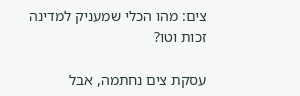צים: מהו הכלי שמעניק למדינה זכות וטו?

עסקת צים נחתמה, אבל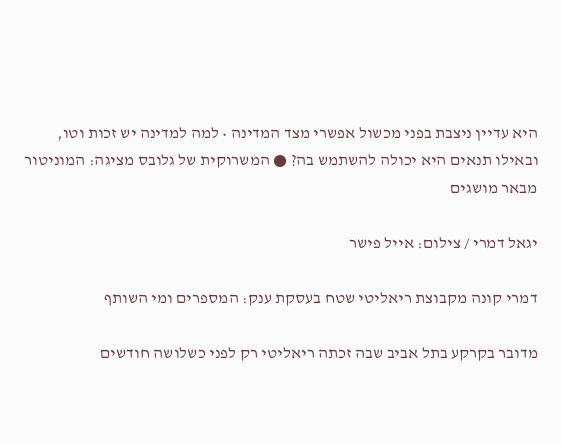היא עדיין ניצבת בפני מכשול אפשרי מצד המדינה • למה למדינה יש זכות וטו, ובאילו תנאים היא יכולה להשתמש בה? ● המשרוקית של גלובס מציגה: המוניטור מבאר מושגים

יגאל דמרי / צילום: אייל פישר

דמרי קונה מקבוצת ריאליטי שטח בעסקת ענק: המספרים ומי השותף

מדובר בקרקע בתל אביב שבה זכתה ריאליטי רק לפני כשלושה חודשים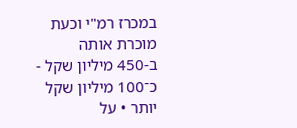במכרז רמ"י וכעת מוכרת אותה ב-450 מיליון שקל - כ־100 מיליון שקל יותר • על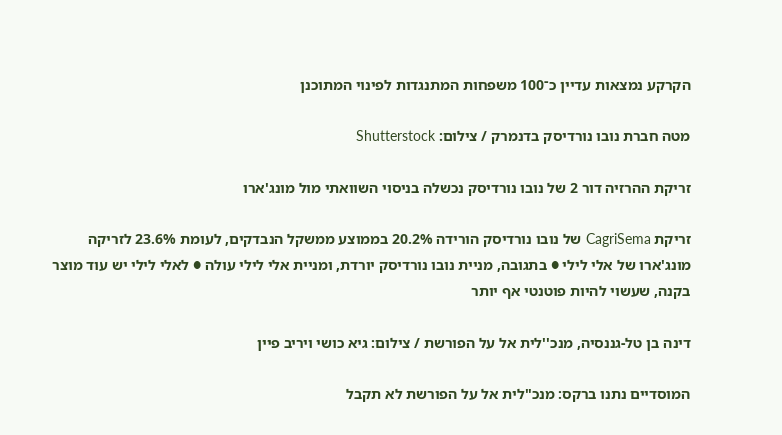הקרקע נמצאות עדיין כ־100 משפחות המתנגדות לפינוי המתוכנן

מטה חברת נובו נורדיסק בדנמרק / צילום: Shutterstock

זריקת ההרזיה דור 2 של נובו נורדיסק נכשלה בניסוי השוואתי מול מונג'ארו

זריקת CagriSema של נובו נורדיסק הורידה 20.2% בממוצע ממשקל הנבדקים, לעומת 23.6% לזריקה מונג'ארו של אלי לילי ● בתגובה, מניית נובו נורדיסק יורדת, ומניית אלי לילי עולה ● לאלי לילי יש עוד מוצר בקנה, שעשוי להיות פוטנטי אף יותר

דינה בן טל-גננסיה, מנכ''לית אל על הפורשת / צילום: גיא כושי ויריב פיין

המוסדיים נתנו ברקס: מנכ"לית אל על הפורשת לא תקבל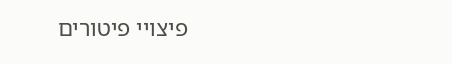פיצויי פיטורים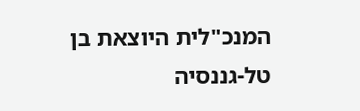המנכ"לית היוצאת בן טל-גננסיה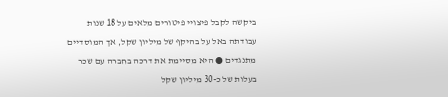ביקשה לקבל פיצויי פיטורים מלאים על 18 שנות עבודתה באל על בהיקף של מיליון שקל, אך המוסדיים מתנגדים ● היא מסיימת את דרכה בחברה עם שכר בעלות של כ-30 מיליון שקל